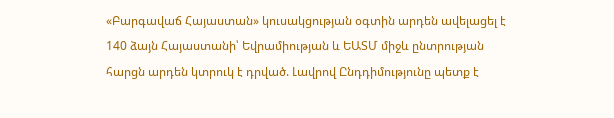«Բարգավաճ Հայաստան» կուսակցության օգտին արդեն ավելացել է 140 ձայն Հայաստանի՝ Եվրամիության և ԵԱՏՄ միջև ընտրության հարցն արդեն կտրուկ է դրված. Լավրով Ընդդիմությունը պետք է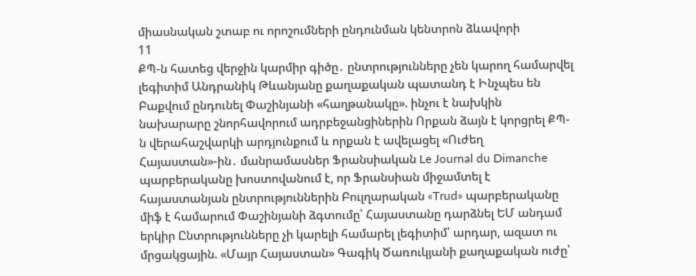միասնական շտաբ ու որոշումների ընդունման կենտրոն ձևավորի
11
ՔՊ-ն հատեց վերջին կարմիր գիծը․ ընտրությունները չեն կարող համարվել լեգիտիմ Անդրանիկ Թևանյանը քաղաքական պատանդ է Ինչպես են Բաքվում ընդունել Փաշինյանի «հաղթանակը». ինչու է նախկին նախարարը շնորհավորում ադրբեջանցիներին Որքան ձայն է կորցրել ՔՊ-ն վերահաշվարկի արդյունքում և որքան է ավելացել «Ուժեղ Հայաստան»-ին․ մանրամասներ Ֆրանսիական Le Journal du Dimanche պարբերականը խոստովանում է, որ Ֆրանսիան միջամտել է հայաստանյան ընտրություններին Բուլղարական «Trud» պարբերականը միֆ է համարում Փաշինյանի ձգտումը՝ Հայաստանը դարձնել ԵՄ անդամ երկիր Ընտրությունները չի կարելի համարել լեգիտիմ՝ արդար, ազատ ու մրցակցային. «Մայր Հայաստան» Գագիկ Ծառուկյանի քաղաքական ուժը՝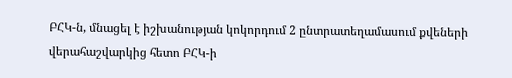ԲՀԿ-ն, մնացել է իշխանության կոկորդում 2 ընտրատեղամասում քվեների վերահաշվարկից հետո ԲՀԿ-ի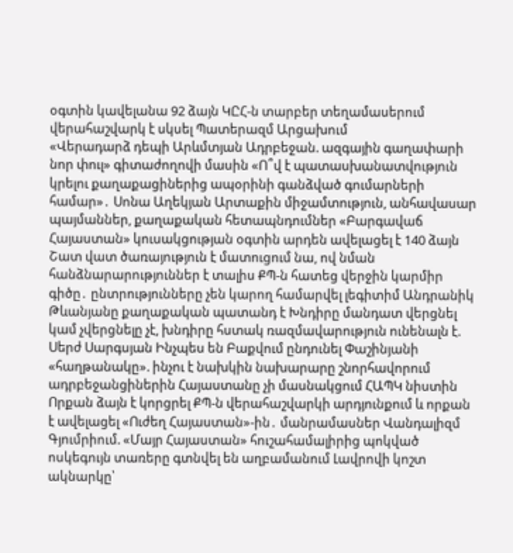օգտին կավելանա 92 ձայն ԿԸՀ-ն տարբեր տեղամասերում վերահաշվարկ է սկսել Պատերազմ Արցախում
«Վերադարձ դեպի Արևմտյան Ադրբեջան. ազգային գաղափարի նոր փուլ» գիտաժողովի մասին «Ո՞վ է պատասխանատվություն կրելու քաղաքացիներից ապօրինի գանձված գումարների համար»․ Սոնա Աղեկյան Արտաքին միջամտություն, անհավասար պայմաններ, քաղաքական հետապնդումներ «Բարգավաճ Հայաստան» կուսակցության օգտին արդեն ավելացել է 140 ձայն Շատ վատ ծառայություն է մատուցում նա, ով նման հանձնարարություններ է տալիս ՔՊ-ն հատեց վերջին կարմիր գիծը․ ընտրությունները չեն կարող համարվել լեգիտիմ Անդրանիկ Թևանյանը քաղաքական պատանդ է Խնդիրը մանդատ վերցնել կամ չվերցնելը չէ, խնդիրը հստակ ռազմավարություն ունենալն է. Սերժ Սարգսյան Ինչպես են Բաքվում ընդունել Փաշինյանի «հաղթանակը». ինչու է նախկին նախարարը շնորհավորում ադրբեջանցիներին Հայաստանը չի մասնակցում ՀԱՊԿ նիստին Որքան ձայն է կորցրել ՔՊ-ն վերահաշվարկի արդյունքում և որքան է ավելացել «Ուժեղ Հայաստան»-ին․ մանրամասներ Վանդալիզմ Գյումրիում. «Մայր Հայաստան» հուշահամալիրից պոկված ոսկեգույն տառերը գտնվել են աղբամանում Լավրովի կոշտ ակնարկը՝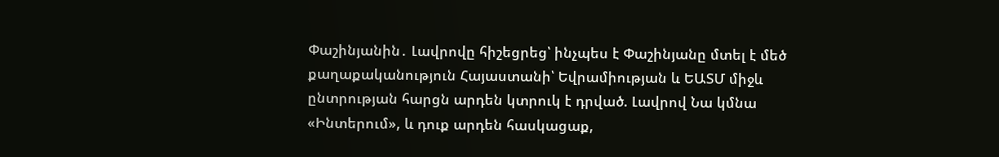Փաշինյանին․ Լավրովը հիշեցրեց՝ ինչպես է Փաշինյանը մտել է մեծ քաղաքականություն Հայաստանի՝ Եվրամիության և ԵԱՏՄ միջև ընտրության հարցն արդեն կտրուկ է դրված. Լավրով Նա կմնա «Ինտերում», և դուք արդեն հասկացաք,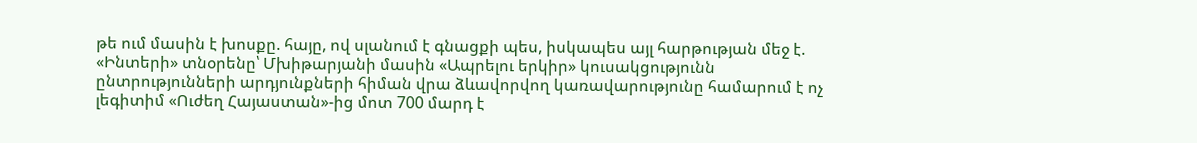թե ում մասին է խոսքը. հայը, ով սլանում է գնացքի պես, իսկապես այլ հարթության մեջ է. «Ինտերի» տնօրենը՝ Մխիթարյանի մասին «Ապրելու երկիր» կուսակցությունն ընտրությունների արդյունքների հիման վրա ձևավորվող կառավարությունը համարում է ոչ լեգիտիմ «Ուժեղ Հայաստան»-ից մոտ 700 մարդ է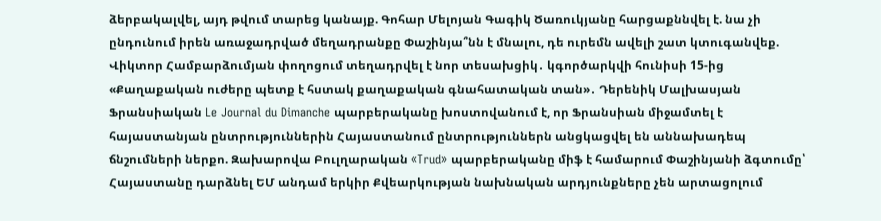ձերբակալվել, այդ թվում տարեց կանայք. Գոհար Մելոյան Գագիկ Ծառուկյանը հարցաքննվել է. նա չի ընդունում իրեն առաջադրված մեղադրանքը Փաշինյա՞նն է մնալու, դե ուրեմն ավելի շատ կտուգանվեք. Վիկտոր Համբարձումյան փողոցում տեղադրվել է նոր տեսախցիկ․ կգործարկվի հունիսի 15-ից «Քաղաքական ուժերը պետք է հստակ քաղաքական գնահատական տան»․ Դերենիկ Մալխասյան Ֆրանսիական Le Journal du Dimanche պարբերականը խոստովանում է, որ Ֆրանսիան միջամտել է հայաստանյան ընտրություններին Հայաստանում ընտրություններն անցկացվել են աննախադեպ ճնշումների ներքո. Զախարովա Բուլղարական «Trud» պարբերականը միֆ է համարում Փաշինյանի ձգտումը՝ Հայաստանը դարձնել ԵՄ անդամ երկիր Քվեարկության նախնական արդյունքները չեն արտացոլում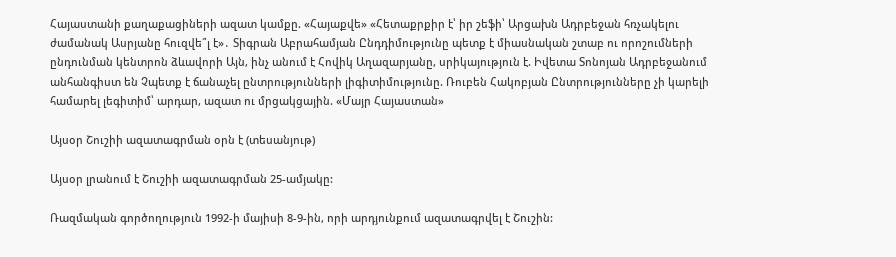Հայաստանի քաղաքացիների ազատ կամքը. «Հայաքվե» «Հետաքրքիր է՝ իր շեֆի՝ Արցախն Ադրբեջան հռչակելու ժամանակ Ասրյանը հուզվե՞լ է»․ Տիգրան Աբրահամյան Ընդդիմությունը պետք է միասնական շտաբ ու որոշումների ընդունման կենտրոն ձևավորի Այն, ինչ անում է Հովիկ Աղազարյանը, սրիկայություն է. Իվետա Տոնոյան Ադրբեջանում անհանգիստ են Չպետք է ճանաչել ընտրությունների լիգիտիմությունը. Ռուբեն Հակոբյան Ընտրությունները չի կարելի համարել լեգիտիմ՝ արդար, ազատ ու մրցակցային. «Մայր Հայաստան»

Այսօր Շուշիի ազատագրման օրն է (տեսանյութ)

Այսօր լրանում է Շուշիի ազատագրման 25-ամյակը:

Ռազմական գործողություն 1992-ի մայիսի 8-9-ին, որի արդյունքում ազատագրվել է Շուշին: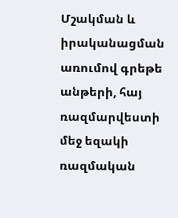Մշակման և իրականացման առումով գրեթե անթերի, հայ ռազմարվեստի մեջ եզակի ռազմական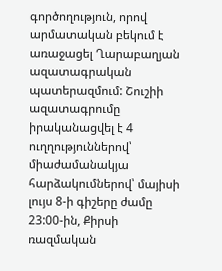գործողություն, որով արմատական բեկում է առաջացել Ղարաբաղյան ազատագրական պատերազմում: Շուշիի ազատագրումը իրականացվել է 4 ուղղություններով՝ միաժամանակյա հարձակումներով՝ մայիսի լույս 8-ի գիշերը ժամը 23:00-ին, Քիրսի ռազմական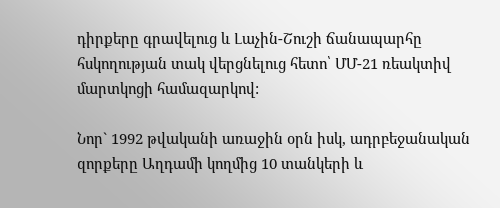դիրքերը գրավելուց և Լաչին-Շուշի ճանապարհը հսկողության տակ վերցնելուց հետո՝ ՄՄ-21 ռեակտիվ մարտկոցի համազարկով:

Նոր` 1992 թվականի առաջին օրն իսկ, ադրբեջանական զորքերը Աղդամի կողմից 10 տանկերի և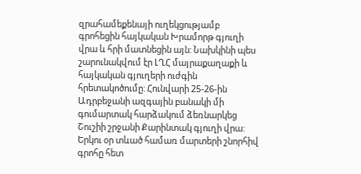զրահամեքենայի ուղեկցությամբ գրոհեցին հայկական Խրամորթ գյուղի վրա և հրի մատնեցին այն: Նախկինի պես շարունակվում էր ԼՂՀ մայրաքաղաքի և հայկական գյուղերի ուժգին հրետակոծումը: Հունվարի 25-26-ին Ադրբեջանի ազգային բանակի մի գումարտակ հարձակում ձեռնարկեց Շուշիի շրջանի Քարինտակ գյուղի վրա: Երկու օր տևած համառ մարտերի շնորհիվ գրոհը հետ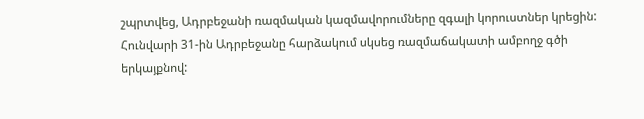շպրտվեց, Ադրբեջանի ռազմական կազմավորումները զգալի կորուստներ կրեցին: Հունվարի 31-ին Ադրբեջանը հարձակում սկսեց ռազմաճակատի ամբողջ գծի երկայքնով: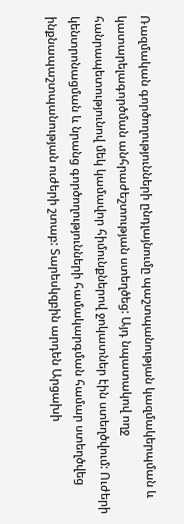Ռազմական գործողությունների ընդլայնումը պաշտպանության կազմակերպման և կատարելագործման անհրաժեշտության ստեղծեց: Այդ նպատակով ողջ հանրապետությունով մեկ կամավոր հիմունքներով ջոկատներ էին ստեղծվում: Ուժերի կենտրոնացման և նրանց գործողությունների համակարգման համար ստեղծվեց ինքնապաշտպանության ուժերի շտաբ: Տարեսկզբին արդեն Արցախի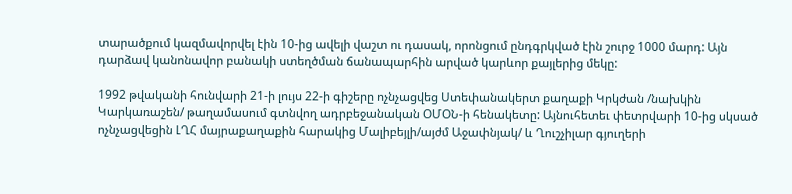տարածքում կազմավորվել էին 10-ից ավելի վաշտ ու դասակ, որոնցում ընդգրկված էին շուրջ 1000 մարդ: Այն դարձավ կանոնավոր բանակի ստեղծման ճանապարհին արված կարևոր քայլերից մեկը:

1992 թվականի հունվարի 21-ի լույս 22-ի գիշերը ոչնչացվեց Ստեփանակերտ քաղաքի Կրկժան /նախկին Կարկառաշեն/ թաղամասում գտնվող ադրբեջանական ՕՄՕՆ-ի հենակետը: Այնուհետեւ փետրվարի 10-ից սկսած ոչնչացվեցին ԼՂՀ մայրաքաղաքին հարակից Մալիբեյլի/այժմ Աջափնյակ/ և Ղուշչիլար գյուղերի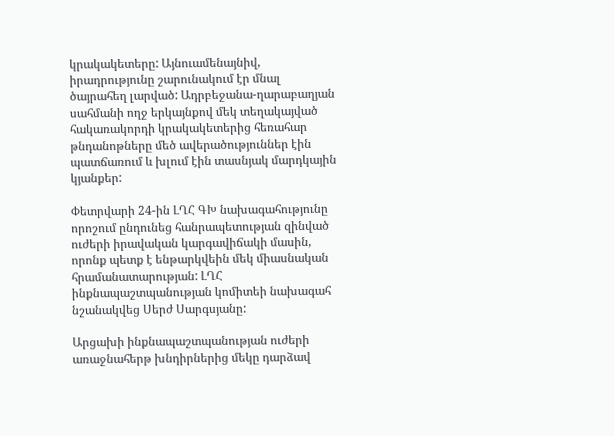կրակակետերը: Այնուամենայնիվ, իրադրությունը շարունակում էր մնալ ծայրահեղ լարված: Ադրբեջանա-ղարաբաղյան սահմանի ողջ երկայնքով մեկ տեղակայված հակառակորդի կրակակետերից հեռահար թնդանոթները մեծ ավերածություններ էին պատճառում և խլում էին տասնյակ մարդկային կյանքեր:

Փետրվարի 24-ին ԼՂՀ ԳԽ նախագահությունը որոշում ընդունեց հանրապետության զինված ուժերի իրավական կարգավիճակի մասին, որոնք պետք է ենթարկվեին մեկ միասնական հրամանատարության: ԼՂՀ ինքնապաշտպանության կոմիտեի նախագահ նշանակվեց Սերժ Սարգսյանը:

Արցախի ինքնապաշտպանության ուժերի առաջնահերթ խնդիրներից մեկը դարձավ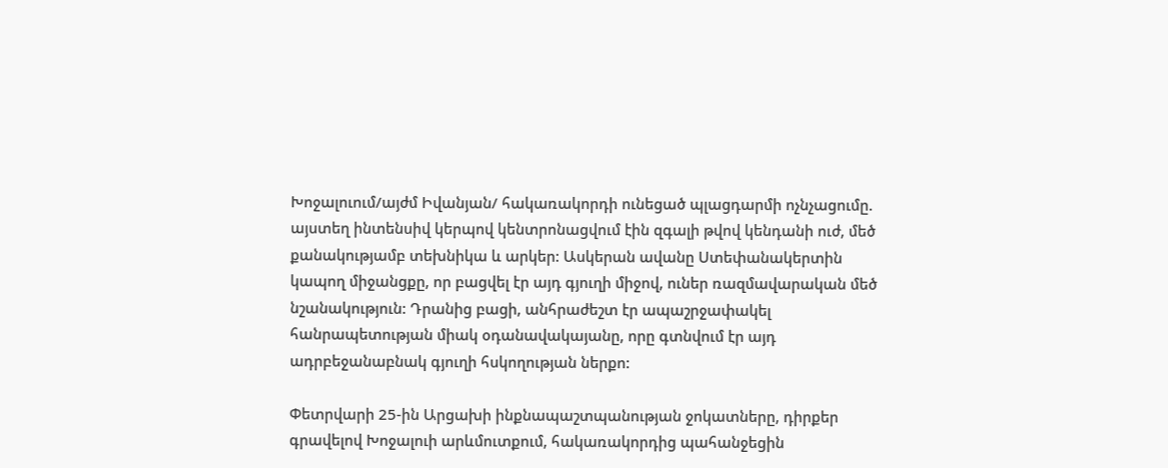Խոջալուում/այժմ Իվանյան/ հակառակորդի ունեցած պլացդարմի ոչնչացումը. այստեղ ինտենսիվ կերպով կենտրոնացվում էին զգալի թվով կենդանի ուժ, մեծ քանակությամբ տեխնիկա և արկեր: Ասկերան ավանը Ստեփանակերտին կապող միջանցքը, որ բացվել էր այդ գյուղի միջով, ուներ ռազմավարական մեծ նշանակություն: Դրանից բացի, անհրաժեշտ էր ապաշրջափակել հանրապետության միակ օդանավակայանը, որը գտնվում էր այդ ադրբեջանաբնակ գյուղի հսկողության ներքո:

Փետրվարի 25-ին Արցախի ինքնապաշտպանության ջոկատները, դիրքեր գրավելով Խոջալուի արևմուտքում, հակառակորդից պահանջեցին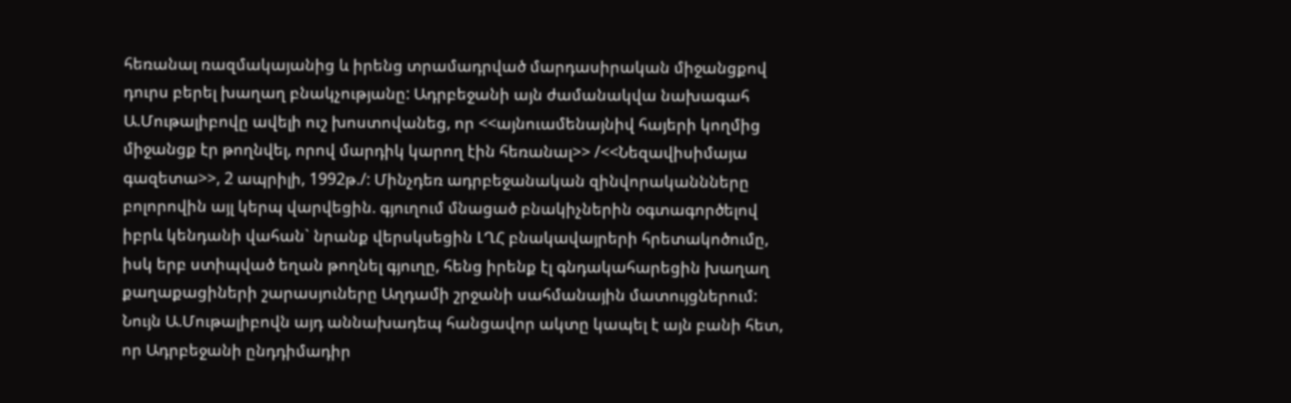հեռանալ ռազմակայանից և իրենց տրամադրված մարդասիրական միջանցքով դուրս բերել խաղաղ բնակչությանը: Ադրբեջանի այն ժամանակվա նախագահ Ա.Մութալիբովը ավելի ուշ խոստովանեց, որ <<այնուամենայնիվ հայերի կողմից միջանցք էր թողնվել, որով մարդիկ կարող էին հեռանալ>> /<<Նեզավիսիմայա գազետա>>, 2 ապրիլի, 1992թ./: Մինչդեռ ադրբեջանական զինվորականնները բոլորովին այլ կերպ վարվեցին. գյուղում մնացած բնակիչներին օգտագործելով իբրև կենդանի վահան` նրանք վերսկսեցին ԼՂՀ բնակավայրերի հրետակոծումը, իսկ երբ ստիպված եղան թողնել գյուղը, հենց իրենք էլ գնդակահարեցին խաղաղ քաղաքացիների շարասյուները Աղդամի շրջանի սահմանային մատույցներում: Նույն Ա.Մութալիբովն այդ աննախադեպ հանցավոր ակտը կապել է այն բանի հետ, որ Ադրբեջանի ընդդիմադիր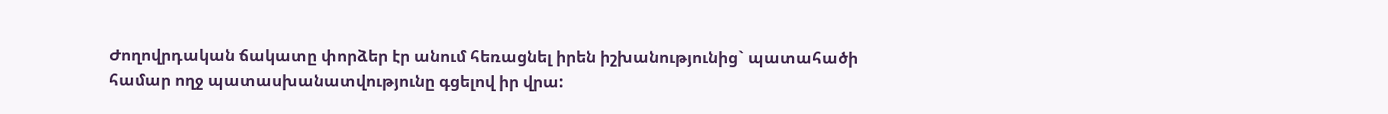Ժողովրդական ճակատը փորձեր էր անում հեռացնել իրեն իշխանությունից` պատահածի համար ողջ պատասխանատվությունը գցելով իր վրա: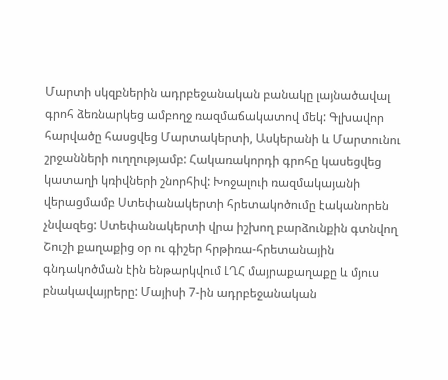Մարտի սկզբներին ադրբեջանական բանակը լայնածավալ գրոհ ձեռնարկեց ամբողջ ռազմաճակատով մեկ: Գլխավոր հարվածը հասցվեց Մարտակերտի, Ասկերանի և Մարտունու շրջանների ուղղությամբ: Հակառակորդի գրոհը կասեցվեց կատաղի կռիվների շնորհիվ: Խոջալուի ռազմակայանի վերացմամբ Ստեփանակերտի հրետակոծումը էականորեն չնվազեց: Ստեփանակերտի վրա իշխող բարձունքին գտնվող Շուշի քաղաքից օր ու գիշեր հրթիռա-հրետանային գնդակոծման էին ենթարկվում ԼՂՀ մայրաքաղաքը և մյուս բնակավայրերը: Մայիսի 7-ին ադրբեջանական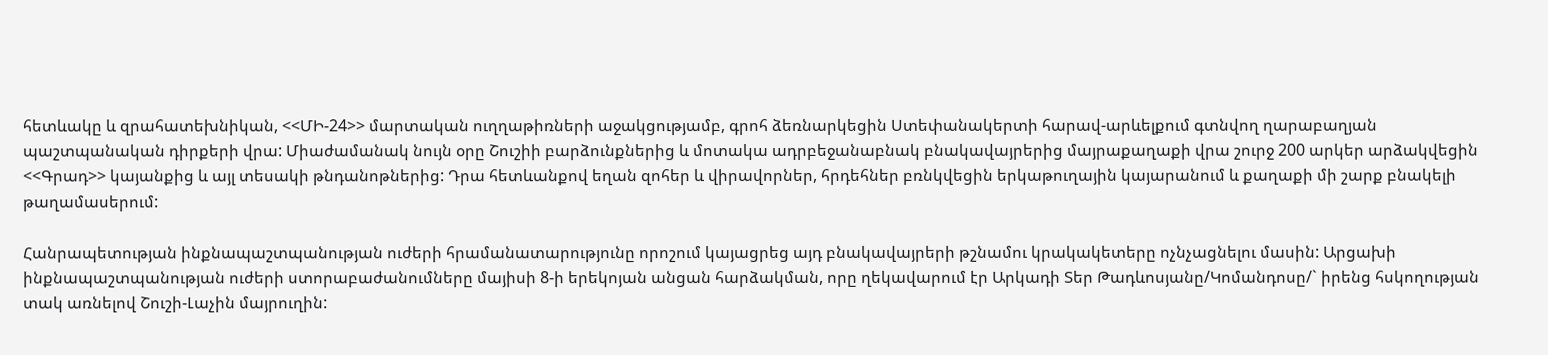հետևակը և զրահատեխնիկան, <<ՄԻ-24>> մարտական ուղղաթիռների աջակցությամբ, գրոհ ձեռնարկեցին Ստեփանակերտի հարավ-արևելքում գտնվող ղարաբաղյան պաշտպանական դիրքերի վրա: Միաժամանակ նույն օրը Շուշիի բարձունքներից և մոտակա ադրբեջանաբնակ բնակավայրերից մայրաքաղաքի վրա շուրջ 200 արկեր արձակվեցին <<Գրադ>> կայանքից և այլ տեսակի թնդանոթներից: Դրա հետևանքով եղան զոհեր և վիրավորներ, հրդեհներ բռնկվեցին երկաթուղային կայարանում և քաղաքի մի շարք բնակելի թաղամասերում:

Հանրապետության ինքնապաշտպանության ուժերի հրամանատարությունը որոշում կայացրեց այդ բնակավայրերի թշնամու կրակակետերը ոչնչացնելու մասին: Արցախի ինքնապաշտպանության ուժերի ստորաբաժանումները մայիսի 8-ի երեկոյան անցան հարձակման, որը ղեկավարում էր Արկադի Տեր Թադևոսյանը/Կոմանդոսը/` իրենց հսկողության տակ առնելով Շուշի-Լաչին մայրուղին: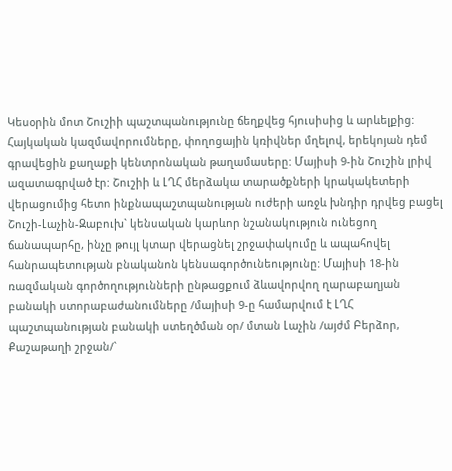Կեսօրին մոտ Շուշիի պաշտպանությունը ճեղքվեց հյուսիսից և արևելքից: Հայկական կազմավորումները, փողոցային կռիվներ մղելով, երեկոյան դեմ գրավեցին քաղաքի կենտրոնական թաղամասերը: Մայիսի 9-ին Շուշին լրիվ ազատագրված էր: Շուշիի և ԼՂՀ մերձակա տարածքների կրակակետերի վերացումից հետո ինքնապաշտպանության ուժերի առջև խնդիր դրվեց բացել Շուշի-Լաչին-Զաբուխ` կենսական կարևոր նշանակություն ունեցող ճանապարհը, ինչը թույլ կտար վերացնել շրջափակումը և ապահովել հանրապետության բնականոն կենսագործունեությունը: Մայիսի 18-ին ռազմական գործողությունների ընթացքում ձևավորվող ղարաբաղյան բանակի ստորաբաժանումները /մայիսի 9-ը համարվում է ԼՂՀ պաշտպանության բանակի ստեղծման օր/ մտան Լաչին /այժմ Բերձոր, Քաշաթաղի շրջան/`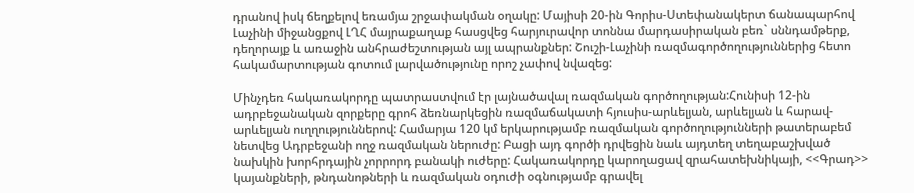դրանով իսկ ճեղքելով եռամյա շրջափակման օղակը: Մայիսի 20-ին Գորիս-Ստեփանակերտ ճանապարհով Լաչինի միջանցքով ԼՂՀ մայրաքաղաք հասցվեց հարյուրավոր տոննա մարդասիրական բեռ` սննդամթերք, դեղորայք և առաջին անհրաժեշտության այլ ապրանքներ: Շուշի-Լաչինի ռազմագործողություններից հետո հակամարտության գոտում լարվածությունը որոշ չափով նվազեց:

Մինչդեռ հակառակորդը պատրաստվում էր լայնածավալ ռազմական գործողության:Հունիսի 12-ին ադրբեջանական զորքերը գրոհ ձեռնարկեցին ռազմաճակատի հյուսիս-արևելյան, արևելյան և հարավ-արևելյան ուղղություններով: Համարյա 120 կմ երկարությամբ ռազմական գործողությունների թատերաբեմ նետվեց Ադրբեջանի ողջ ռազմական ներուժը: Բացի այդ գործի դրվեցին նաև այդտեղ տեղաբաշխված նախկին խորհրդային չորրորդ բանակի ուժերը: Հակառակորդը կարողացավ զրահատեխնիկայի, <<Գրադ>> կայանքների, թնդանոթների և ռազմական օդուժի օգնությամբ գրավել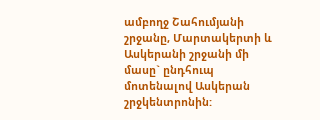ամբողջ Շահումյանի շրջանը, Մարտակերտի և Ասկերանի շրջանի մի մասը` ընդհուպ մոտենալով Ասկերան շրջկենտրոնին: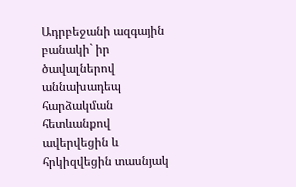Ադրբեջանի ազգային բանակի` իր ծավալներով աննախադեպ հարձակման հետևանքով ավերվեցին և հրկիզվեցին տասնյակ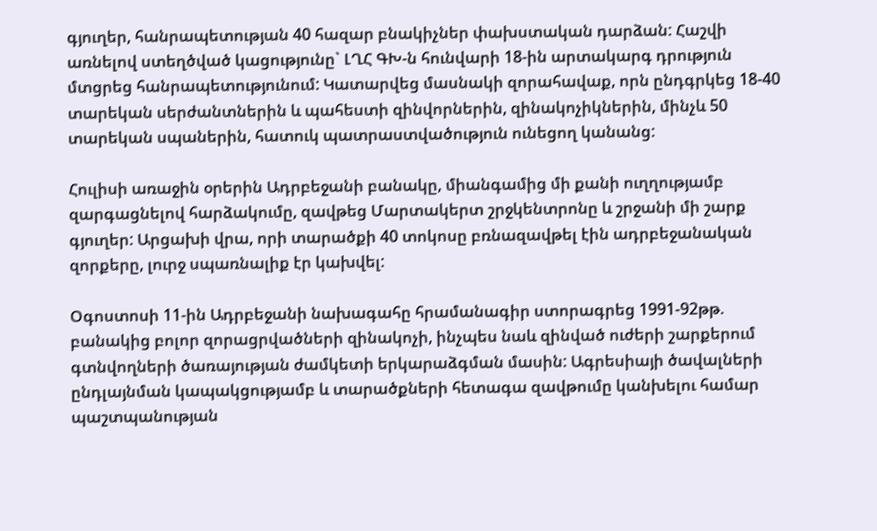գյուղեր, հանրապետության 40 հազար բնակիչներ փախստական դարձան: Հաշվի առնելով ստեղծված կացությունը` ԼՂՀ ԳԽ-ն հունվարի 18-ին արտակարգ դրություն մտցրեց հանրապետությունում: Կատարվեց մասնակի զորահավաք, որն ընդգրկեց 18-40 տարեկան սերժանտներին և պահեստի զինվորներին, զինակոչիկներին, մինչև 50 տարեկան սպաներին, հատուկ պատրաստվածություն ունեցող կանանց:

Հուլիսի առաջին օրերին Ադրբեջանի բանակը, միանգամից մի քանի ուղղությամբ զարգացնելով հարձակումը, զավթեց Մարտակերտ շրջկենտրոնը և շրջանի մի շարք գյուղեր: Արցախի վրա, որի տարածքի 40 տոկոսը բռնազավթել էին ադրբեջանական զորքերը, լուրջ սպառնալիք էր կախվել:

Օգոստոսի 11-ին Ադրբեջանի նախագահը հրամանագիր ստորագրեց 1991-92թթ. բանակից բոլոր զորացրվածների զինակոչի, ինչպես նաև զինված ուժերի շարքերում գտնվողների ծառայության ժամկետի երկարաձգման մասին: Ագրեսիայի ծավալների ընդլայնման կապակցությամբ և տարածքների հետագա զավթումը կանխելու համար պաշտպանության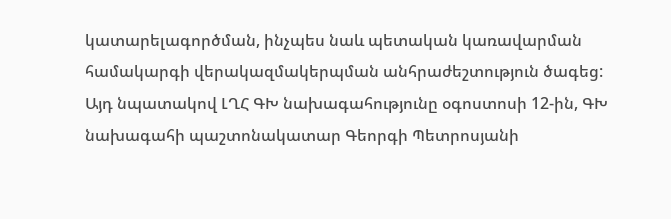կատարելագործման, ինչպես նաև պետական կառավարման համակարգի վերակազմակերպման անհրաժեշտություն ծագեց: Այդ նպատակով ԼՂՀ ԳԽ նախագահությունը օգոստոսի 12-ին, ԳԽ նախագահի պաշտոնակատար Գեորգի Պետրոսյանի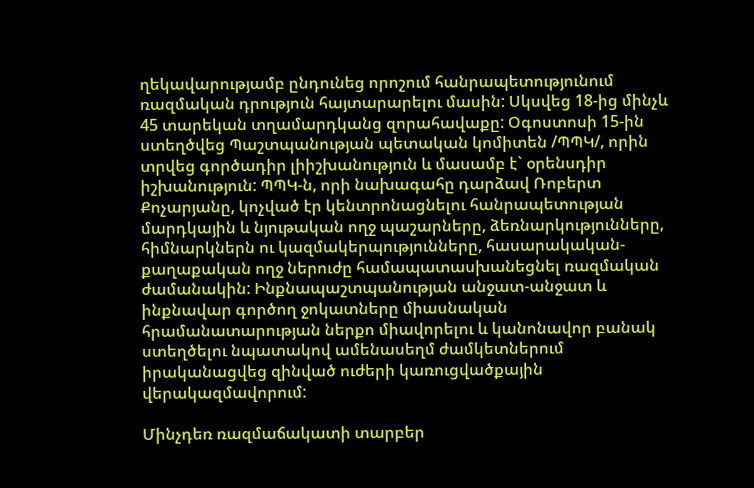ղեկավարությամբ ընդունեց որոշում հանրապետությունում ռազմական դրություն հայտարարելու մասին: Սկսվեց 18-ից մինչև 45 տարեկան տղամարդկանց զորահավաքը: Օգոստոսի 15-ին ստեղծվեց Պաշտպանության պետական կոմիտեն /ՊՊԿ/, որին տրվեց գործադիր լիիշխանություն և մասամբ է` օրենսդիր իշխանություն: ՊՊԿ-ն, որի նախագահը դարձավ Ռոբերտ Քոչարյանը, կոչված էր կենտրոնացնելու հանրապետության մարդկային և նյութական ողջ պաշարները, ձեռնարկությունները, հիմնարկներն ու կազմակերպությունները, հասարակական-քաղաքական ողջ ներուժը համապատասխանեցնել ռազմական ժամանակին: Ինքնապաշտպանության անջատ-անջատ և ինքնավար գործող ջոկատները միասնական հրամանատարության ներքո միավորելու և կանոնավոր բանակ ստեղծելու նպատակով ամենասեղմ ժամկետներում իրականացվեց զինված ուժերի կառուցվածքային վերակազմավորում:

Մինչդեռ ռազմաճակատի տարբեր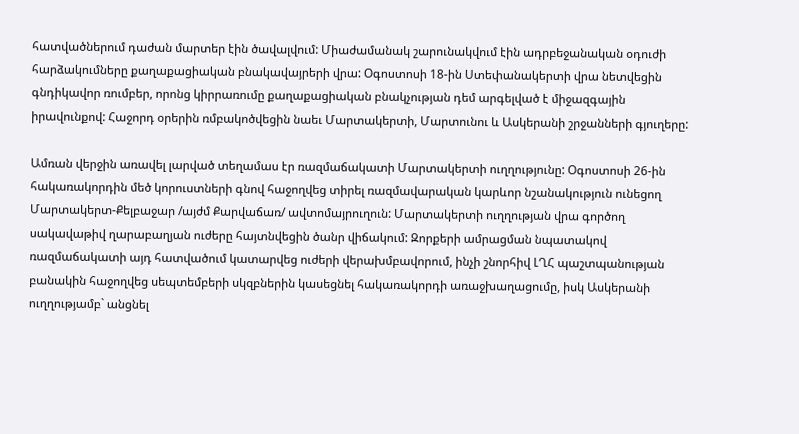հատվածներում դաժան մարտեր էին ծավալվում: Միաժամանակ շարունակվում էին ադրբեջանական օդուժի հարձակումները քաղաքացիական բնակավայրերի վրա: Օգոստոսի 18-ին Ստեփանակերտի վրա նետվեցին գնդիկավոր ռումբեր, որոնց կիրրառումը քաղաքացիական բնակչության դեմ արգելված է միջազգային իրավունքով: Հաջորդ օրերին ռմբակոծվեցին նաեւ Մարտակերտի, Մարտունու և Ասկերանի շրջանների գյուղերը:

Ամռան վերջին առավել լարված տեղամաս էր ռազմաճակատի Մարտակերտի ուղղությունը: Օգոստոսի 26-ին հակառակորդին մեծ կորուստների գնով հաջողվեց տիրել ռազմավարական կարևոր նշանակություն ունեցող Մարտակերտ-Քելբաջար /այժմ Քարվաճառ/ ավտոմայրուղուն: Մարտակերտի ուղղության վրա գործող սակավաթիվ ղարաբաղյան ուժերը հայտնվեցին ծանր վիճակում: Զորքերի ամրացման նպատակով ռազմաճակատի այդ հատվածում կատարվեց ուժերի վերախմբավորում, ինչի շնորհիվ ԼՂՀ պաշտպանության բանակին հաջողվեց սեպտեմբերի սկզբներին կասեցնել հակառակորդի առաջխաղացումը, իսկ Ասկերանի ուղղությամբ` անցնել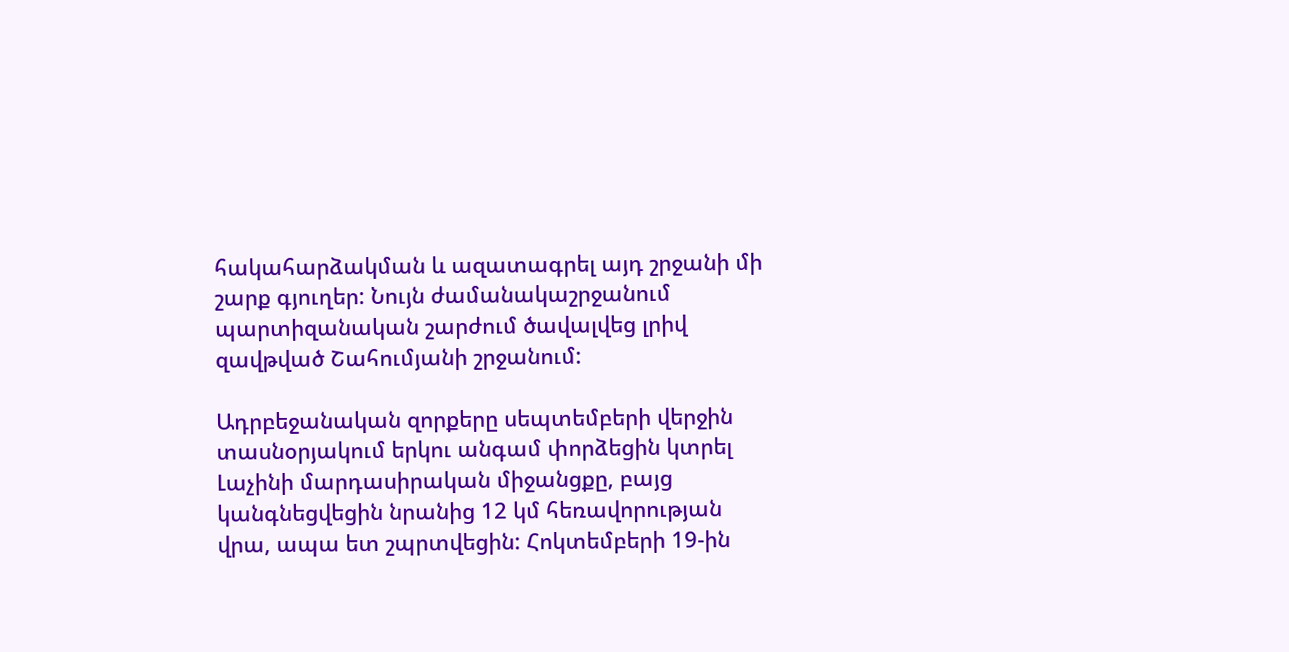հակահարձակման և ազատագրել այդ շրջանի մի շարք գյուղեր: Նույն ժամանակաշրջանում պարտիզանական շարժում ծավալվեց լրիվ զավթված Շահումյանի շրջանում:

Ադրբեջանական զորքերը սեպտեմբերի վերջին տասնօրյակում երկու անգամ փորձեցին կտրել Լաչինի մարդասիրական միջանցքը, բայց կանգնեցվեցին նրանից 12 կմ հեռավորության վրա, ապա ետ շպրտվեցին: Հոկտեմբերի 19-ին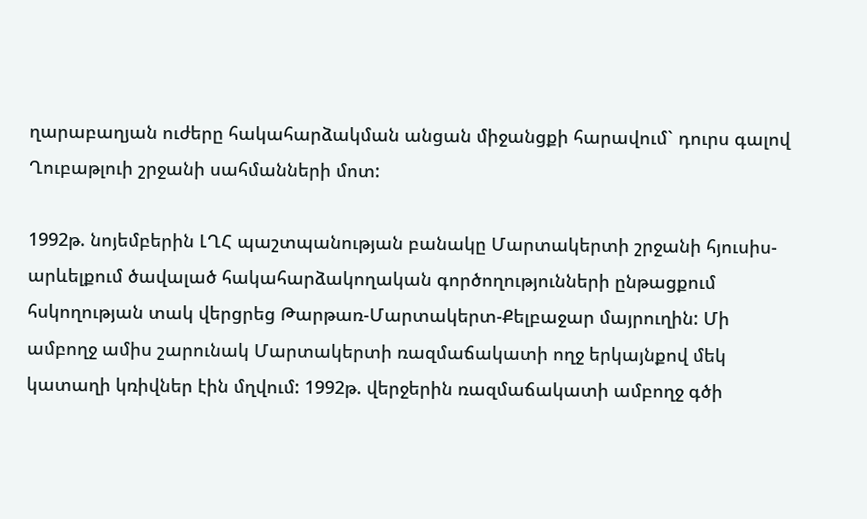ղարաբաղյան ուժերը հակահարձակման անցան միջանցքի հարավում` դուրս գալով Ղուբաթլուի շրջանի սահմանների մոտ:

1992թ. նոյեմբերին ԼՂՀ պաշտպանության բանակը Մարտակերտի շրջանի հյուսիս-արևելքում ծավալած հակահարձակողական գործողությունների ընթացքում հսկողության տակ վերցրեց Թարթառ-Մարտակերտ-Քելբաջար մայրուղին: Մի ամբողջ ամիս շարունակ Մարտակերտի ռազմաճակատի ողջ երկայնքով մեկ կատաղի կռիվներ էին մղվում: 1992թ. վերջերին ռազմաճակատի ամբողջ գծի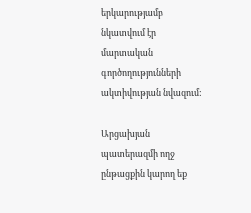երկարությամբ նկատվում էր մարտական գործողությունների ակտիվության նվազում:

Արցախյան պատերազմի ողջ ընթացքին կարող եք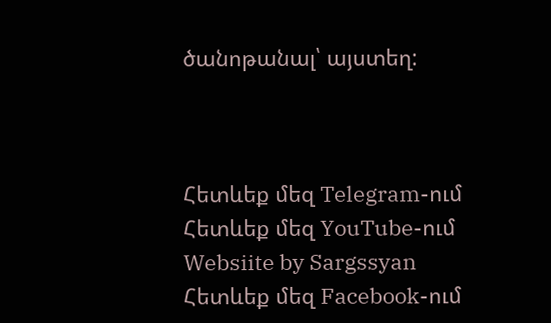ծանոթանալ՝ այստեղ:



Հետևեք մեզ Telegram-ում
Հետևեք մեզ YouTube-ում
Websiite by Sargssyan
Հետևեք մեզ Facebook-ում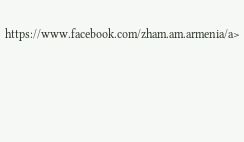https://www.facebook.com/zham.am.armenia/a>